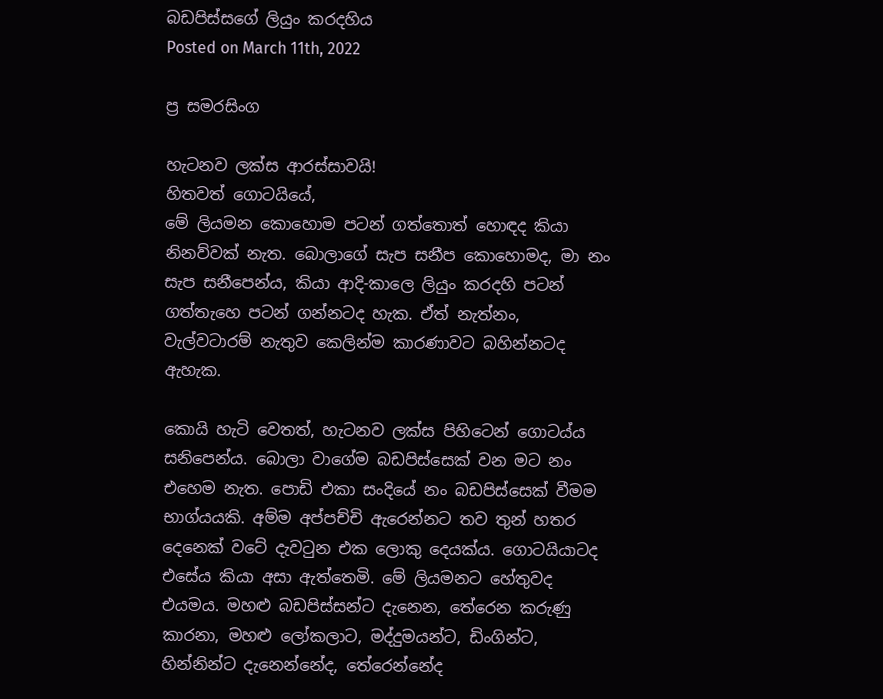බඩපිස්සගේ ලියුං කරදහිය
Posted on March 11th, 2022

ප්‍ර සමරසිංග

හැටනව ලක්ස ආරස්සාවයි!
හිතවත් ගොටයියේ,
මේ ලියමන කොහොම පටන් ගත්තොත් හොඳද කියා නිනව්වක් නැත. බොලාගේ සැප සනීප කොහොමද, මා නං සැප සනීපෙන්ය, කියා ආදි-කාලෙ ලියුං කරදහි පටන් ගත්තැහෙ පටන් ගන්නටද හැක. ඒත් නැත්නං, වැල්වටාරම් නැතුව කෙලින්ම කාරණාවට බහින්නටද ඇහැක.

කොයි හැටි වෙතත්, හැටනව ලක්ස පිහිටෙන් ගොටය්ය සනිපෙන්ය. බොලා වාගේම බඩපිස්සෙක් වන මට නං එහෙම නැත. පොඩි එකා සංදියේ නං බඩපිස්සෙක් වීමම භාග්යයකි. අම්ම අප්පච්චි ඇරෙන්නට තව තුන් හතර දෙනෙක් වටේ දැවටුන එක ලොකු දෙයක්ය. ගොටයියාටද එසේය කියා අසා ඇත්තෙමි. මේ ලියමනට හේතුවද එයමය. මහළු බඩපිස්සන්ට දැනෙන, තේරෙන කරුණු කාරනා, මහළු ලෝකලාට, මද්දුමයන්ට, ඩිංගින්ට, හින්නින්ට දැනෙන්නේද, තේරෙන්නේද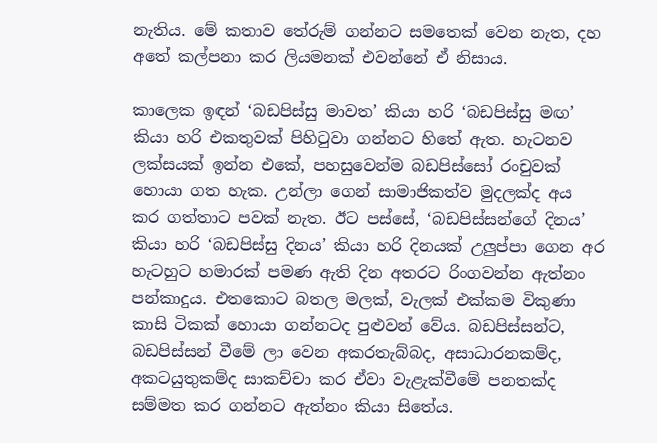නැතිය. මේ කතාව තේරුම් ගන්නට සමතෙක් වෙන නැත, දහ අතේ කල්පනා කර ලියමනක් එවන්නේ ඒ නිසාය.

කාලෙක ඉඳන් ‘බඩපිස්සු මාවත’ කියා හරි ‘බඩපිස්සු මඟ’ කියා හරි එකතුවක් පිහිටුවා ගන්නට හිතේ ඇත. හැටනව ලක්සයක් ඉන්න එකේ, පහසුවෙන්ම බඩපිස්සෝ රංචුවක් හොයා ගත හැක. උන්ලා ගෙන් සාමාජිකත්ව මුදලක්ද අය කර ගත්තාට පවක් නැත. ඊට පස්සේ, ‘බඩපිස්සන්ගේ දිනය’ කියා හරි ‘බඩපිස්සු දිනය’ කියා හරි දිනයක් උලුප්පා ගෙන අර හැටහුට හමාරක් පමණ ඇති දින අතරට රිංගවන්න ඇත්නං පන්කාදුය. එතකොට බතල මලක්, වැලක් එක්කම විකුණා කාසි ටිකක් හොයා ගන්නටද පුළුවන් වේය. බඩපිස්සන්ට, බඩපිස්සන් වීමේ ලා වෙන අකරතැබ්බද, අසාධාරනකම්ද, අකටයුතුකම්ද සාකච්චා කර ඒවා වැළැක්වීමේ පනතක්ද සම්මත කර ගන්නට ඇත්නං කියා සිතේය.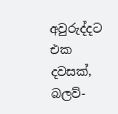අවුරුද්දට එක දවසක්, බලව්-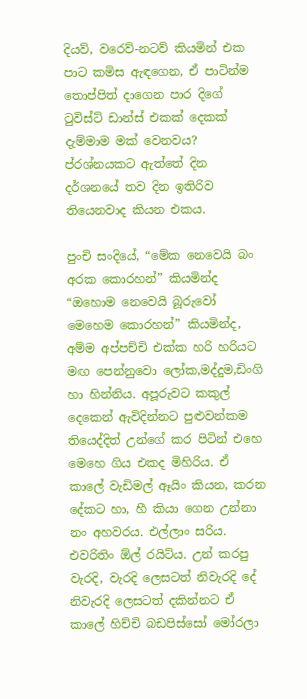දියව්, වරෙව්-නටව් කියමින් එක පාට කමිස ඇඳගෙන, ඒ පාටින්ම තොප්පිත් දාගෙන පාර දිගේ ටුවිස්ට් ඩාන්ස් එකක් දෙකක් දැම්මාම මක් වෙනවය? ප්රශ්නයකට ඇත්තේ දින දර්ශනයේ තව දින ඉතිරිව තියෙනවාද කියන එකය.

පුංචි සංදියේ, “මේක නෙවෙයි බං අරක කොරහන්” කියමින්ද “ඔහොම නෙවෙයි බූරුවෝ මෙහෙම කොරහන්” කියමින්ද, අම්ම අප්පච්චි එක්ක හරි හරියට මඟ පෙන්නුවො ලෝක,මද්දුම,ඩිංගි හා හින්නිය. අපූරුවට කකුල් දෙකෙන් ඇවිදින්නට පුළුවන්කම තියෙද්දිත් උන්ගේ කර පිටින් එහෙ මෙහෙ ගිය එකද මිහිරිය. ඒ කාලේ වැඩිමල් ඈයිං කියන, කරන දේකට හා, හී කියා ගෙන උන්නා නං අහවරය. එල්ලාං සරිය. එවරිතිං ඕල් රයිට්ය. උන් කරපු වැරදි, වැරදි ලෙසටත් නිවැරදි දේ නිවැරදි ලෙසටත් දකින්නට ඒ කාලේ හිච්චි බඩපිස්සෝ මෝරලා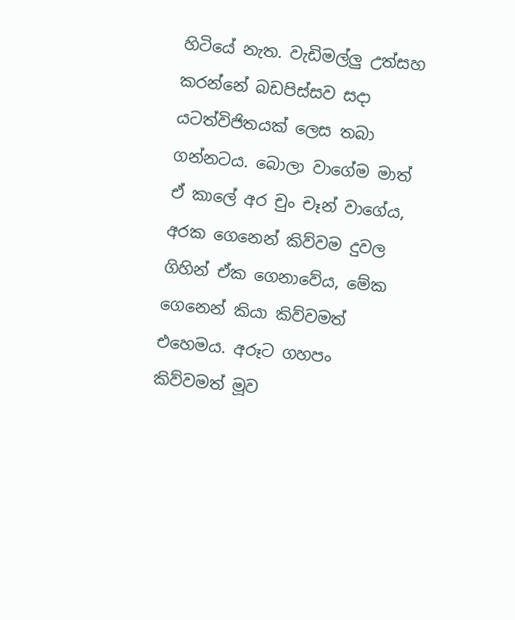හිටියේ නැත. වැඩිමල්ලු උත්සහ කරන්නේ බඩපිස්සව සදා යටත්විජිතයක් ලෙස තබා ගන්නටය. බොලා වාගේම මාත් ඒ කාලේ අර චුං චෑන් වාගේය, අරක ගෙනෙන් කිව්වම දුවල ගිහින් ඒක ගෙනාවේය, මේක ගෙනෙන් කියා කිව්වමත් එහෙමය. අරූට ගහපං කිව්වමත් මූව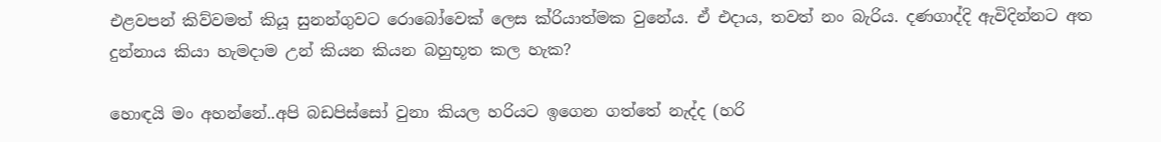එළවපන් කිව්වමත් කියූ සුනන්ගුවට රොබෝවෙක් ලෙස ක්රියාත්මක වුනේය. ඒ එදාය, තවත් නං බැරිය. දණගාද්දි ඇවිදින්නට අත දුන්නාය කියා හැමදාම උන් කියන කියන බහුභූත කල හැක?

හොඳයි මං අහන්නේ..අපි බඩපිස්සෝ වුනා කියල හරියට ඉගෙන ගත්තේ නැද්ද (හරි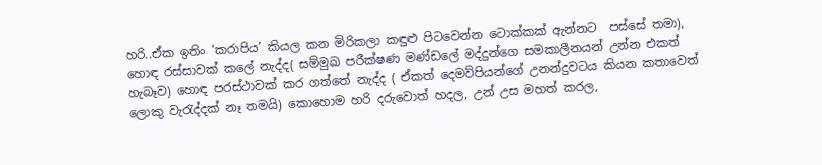හරි..ඒක ඉතිං ‘කරාපිය’ කියල කන මිරිකලා කඳුළු පිටවෙන්න ටොක්කක් ඇන්නට  පස්සේ තමා), හොඳ රස්සාවක් කලේ නැද්ද( සම්මුඛ පරීක්ෂණ මණ්ඩලේ මද්දුන්ගෙ සමකාලීනයන් උන්න එකත් හැබෑව) හොඳ පරස්ථාවක් කර ගත්තේ නැද්ද ( ඒකත් දෙමව්පියන්ගේ උනන්දුවටය කියන කතාවෙත් ලොකු වැරැද්දක් නෑ තමයි) කොහොම හරි දරුවොත් හදල, උන් උස මහත් කරල,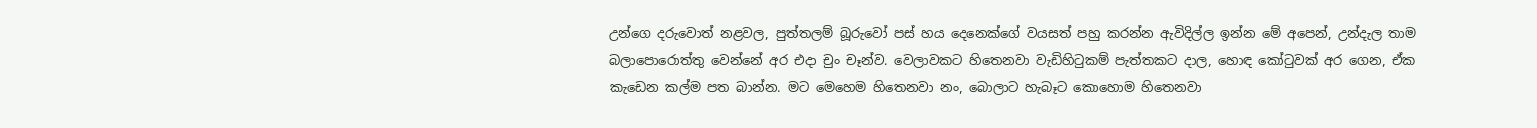උන්ගෙ දරුවොත් නළවල, පුත්තලම් බූරුවෝ පස් හය දෙනෙක්ගේ වයසත් පහු කරන්න ඇවිදිල්ල ඉන්න මේ අපෙන්, උන්දැල තාම බලාපොරොත්තු වෙන්නේ අර එදා චුං චෑන්ව. වෙලාවකට හිතෙනවා වැඩිහිටුකම් පැත්තකට දාල, හොඳ කෝටුවක් අර ගෙන, ඒක කැඩෙන කල්ම පත බාන්න. මට මෙහෙම හිතෙනවා නං, බොලාට හැබෑට කොහොම හිතෙනවා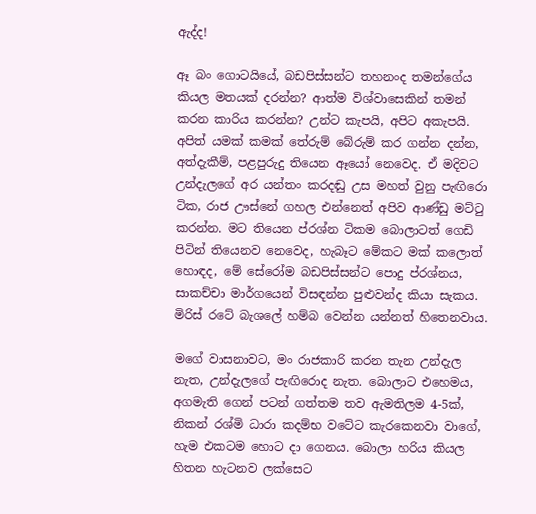ඇද්ද!

ඈ බං ගොටයියේ, බඩපිස්සන්ට තහනංද තමන්ගේය කියල මතයක් දරන්න? ආත්ම විශ්වාසෙකින් තමන් කරන කාරිය කරන්න? උන්ට කැපයි, අපිට අකැපයි. අපිත් යමක් කමක් තේරුම් බේරුම් කර ගන්න දන්න, අත්දැකීම්, පළපුරුදු තියෙන ඈයෝ නෙවෙද. ඒ මදිවට උන්දැලගේ අර යන්තං කරදඬු උස මහත් වුනු පැඟිරො ටික, රාජ ඌස්නේ ගහල එන්නෙත් අපිව ආණ්ඩු මට්ටු කරන්න. මට තියෙන ප්රශ්න ටිකම බොලාටත් ගෙඩි පිටින් තියෙනව නෙවෙද, හැබෑට මේකට මක් කලොත් හොඳද, මේ සේරෝම බඩපිස්සන්ට පොදු ප්රශ්නය, සාකච්චා මාර්ගයෙන් විසඳන්න පුළුවන්ද කියා සැකය. මිරිස් රටේ බැශලේ හම්බ වෙන්න යන්නත් හිතෙනවාය.

මගේ වාසනාවට, මං රාජකාරි කරන තැන උන්දැල නැත, උන්දැලගේ පැඟිරොද නැත. බොලාට එහෙමය, අගමැති ගෙන් පටන් ගත්තම තව ඇමතිලම 4-5ක්, නිකන් රශ්මි ධාරා කදම්භ වටේට කැරකෙනවා වාගේ, හැම එකටම හොට දා ගෙනය. බොලා හරිය කියල හිතන හැටනව ලක්සෙට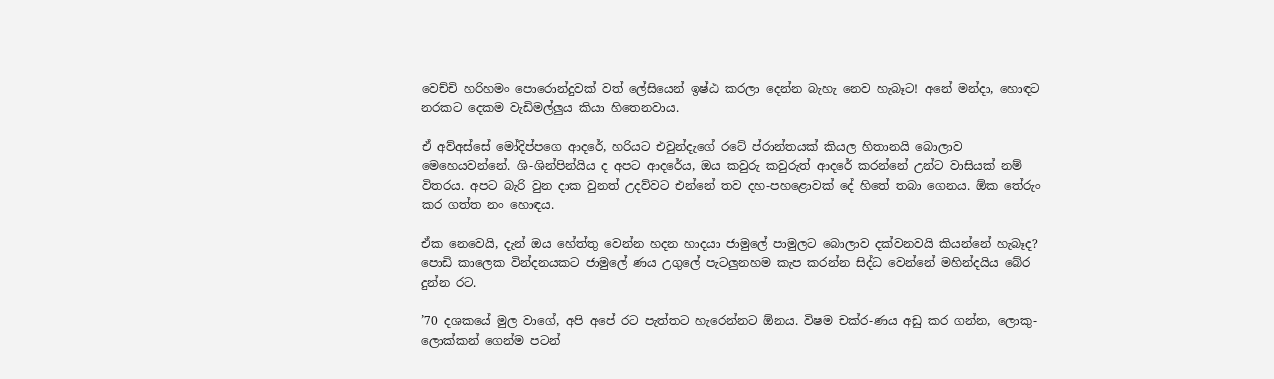වෙච්චි හරිහමං පොරොන්දුවක් වත් ලේසියෙන් ඉෂ්ඨ කරලා දෙන්න බැහැ නෙව හැබෑට! අනේ මන්දා, හොඳට නරකට දෙකම වැඩිමල්ලුය කියා හිතෙනවාය.

ඒ අව්අස්සේ මෝදිප්පගෙ ආදරේ, හරියට එවුන්දැගේ රටේ ප්රාන්තයක් කියල හිතානයි බොලාව මෙහෙයවන්නේ. ශි-ශින්පින්යිය ද අපට ආදරේය, ඔය කවුරු කවුරුත් ආදරේ කරන්නේ උන්ට වාසියක් නම් විතරය. අපට බැරි වුන දාක වුනත් උදව්වට එන්නේ තව දහ-පහළොවක් දේ හිතේ තබා ගෙනය. ඕක තේරුං කර ගත්ත නං හොඳය.

ඒක නෙවෙයි, දැන් ඔය හේත්තු වෙන්න හදන හාදයා ජාමුලේ පාමුලට බොලාව දක්වනවයි කියන්නේ හැබෑද? පොඩි කාලෙක වින්දනයකට ජාමුලේ ණය උගුලේ පැටලුනහම කැප කරන්න සිද්ධ වෙන්නේ මහින්දයිය බේර දුන්න රට.

’70 දශකයේ මුල වාගේ, අපි අපේ රට පැත්තට හැරෙන්නට ඕනය. විෂම චක්ර-ණය අඩු කර ගන්න, ලොකු-ලොක්කන් ගෙන්ම පටන්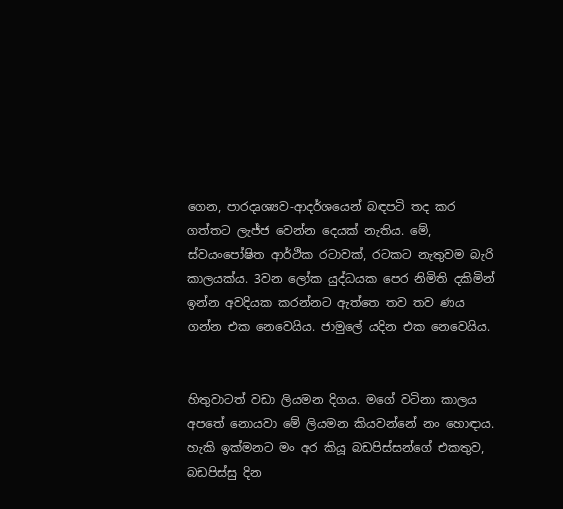ගෙන, පාරදෘශ්‍යව-ආදර්ශයෙන් බඳපටි තද කර ගත්තට ලැජ්ජ වෙන්න දෙයක් නැතිය. මේ, ස්වයංපෝෂිත ආර්ථික රටාවක්, රටකට නැතුවම බැරි කාලයක්ය. 3වන ලෝක යුද්ධයක පෙර නිමිති දකිමින් ඉන්න අවදියක කරන්නට ඇත්තෙ තව තව ණය ගන්න එක නෙවෙයිය. ජාමුලේ යදින එක නෙවෙයිය.


හිතුවාටත් වඩා ලියමන දිගය. මගේ වටිනා කාලය අපතේ නොයවා මේ ලියමන කියවන්නේ නං හොඳාය. හැකි ඉක්මනට මං අර කියූ බඩපිස්සන්ගේ එකතුව, බඩපිස්සු දින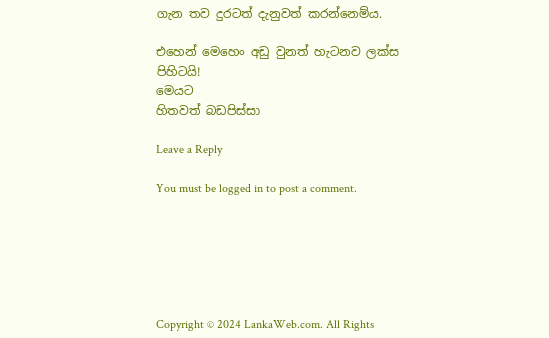ගැන තව දුරටත් දැනුවත් කරන්නෙම්ය.

එහෙන් මෙහෙං අඩු වුනත් හැටනව ලක්ස පිහිටයි!
මෙයට
හිතවත් බඩපිස්සා

Leave a Reply

You must be logged in to post a comment.






Copyright © 2024 LankaWeb.com. All Rights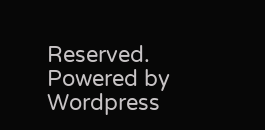Reserved. Powered by Wordpress